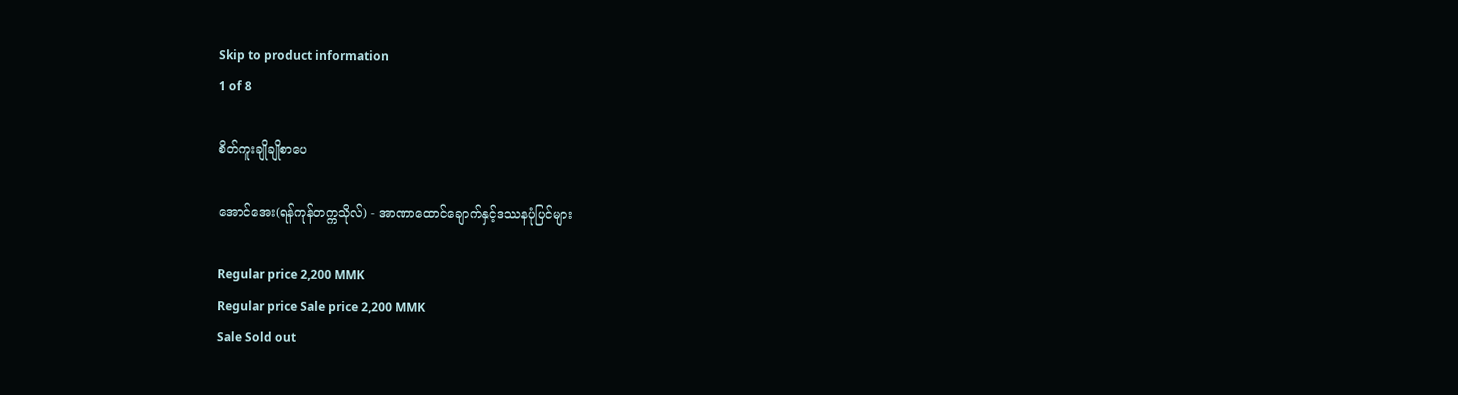Skip to product information
1 of 8

စိတ်ကူးချိုချိုစာပေ

အောင်အေး(ရန်ကုန်တက္ကသိုလ်) - အာဏာထောင်ချောက်နှင့်ဒဿနပုံပြင်များ

Regular price 2,200 MMK
Regular price Sale price 2,200 MMK
Sale Sold out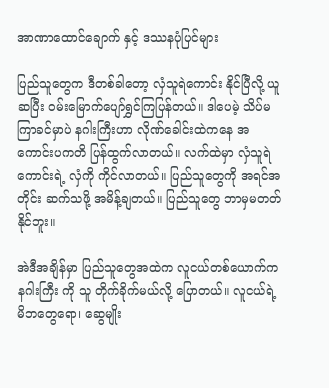အာဏာထောင်ချောက် နှင့် ဒဿနပုံပြင်များ

ပြည်သူတွေက ဒီတစ်ခါတော့ လှံသူရဲကောင်း နိုင်ပြီလို့ ယူဆပြီး ဝမ်းမြောက်ပျော်ရွှင်ကြပြန်တယ်။ ဒါပေမဲ့ သိပ်မကြာခင်မှာပဲ နဂါးကြီးဟာ လိုဏ်ခေါင်းထဲကနေ အကောင်းပကတိ ပြန်ထွက်လာတယ်။ လက်ထဲမှာ လှံသူရဲကောင်းရဲ့ လှံကို ကိုင်လာတယ်။ ပြည်သူတွေကို အရင်အတိုင်း ဆက်သဖို့ အမိန့်ချတယ်။ ပြည်သူတွေ ဘာမှမတတ်နိုင်ဘူး။

အဲဒီအချိန်မှာ ပြည်သူတွေအထဲက လူငယ်တစ်ယောက်က နဂါးကြီး ကို သူ တိုက်ခိုက်မယ်လို့ ပြောတယ်။ လူငယ်ရဲ့ မိဘတွေရော၊ ဆွေမျိုး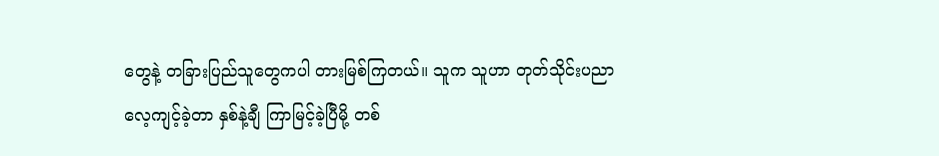တွေနဲ့ တခြားပြည်သူတွေကပါ တားမြစ်ကြတယ်။ သူက သူဟာ တုတ်သိုင်းပညာ လေ့ကျင့်ခဲ့တာ နှစ်နဲ့ချီ ကြာမြင့်ခဲ့ပြီမို့ တစ်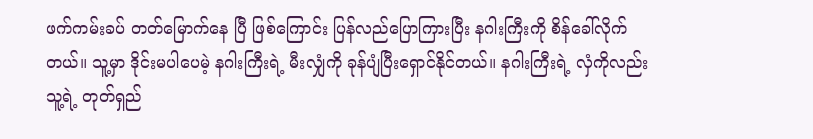ဖက်ကမ်းခပ် တတ်မြောက်နေ ပြီ ဖြစ်ကြောင်း ပြန်လည်ပြောကြားပြီး နဂါးကြီးကို စိန်ခေါ်လိုက်တယ်။ သူ့မှာ ဒိုင်းမပါပေမဲ့ နဂါးကြီးရဲ့ မီးလျှံကို ခုန်ပျံပြီးရှောင်နိုင်တယ်။ နဂါးကြီးရဲ့ လှံကိုလည်း သူ့ရဲ့ တုတ်ရှည်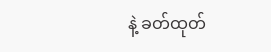နဲ့ ခတ်ထုတ်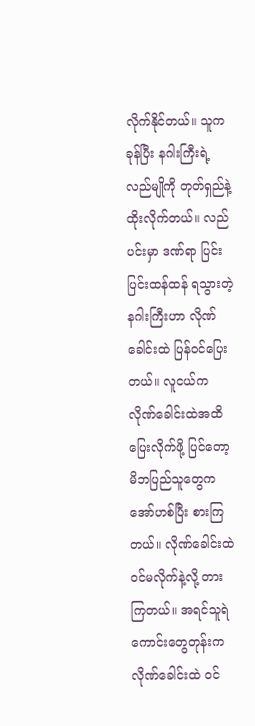လိုက်နိုင်တယ်။ သူက ခုန်ပြီး နဂါးကြီးရဲ့ လည်မျိုကို တုတ်ရှည်နဲ့ ထိုးလိုက်တယ်။ လည်ပင်းမှာ ဒဏ်ရာ ပြင်းပြင်းထန်ထန် ရသွားတဲ့နဂါးကြီးဟာ လိုဏ်ခေါင်းထဲ ပြန်ဝင်ပြေးတယ်။ လူငယ်က လိုဏ်ခေါင်းထဲအထိ ပြေးလိုက်ဖို့ ပြင်တော့ မိဘပြည်သူတွေက အော်ဟစ်ပြီး စားကြတယ်။ လိုဏ်ခေါင်းထဲ ဝင်မလိုက်နဲ့လို့ တားကြတယ်။ အရင်သူရဲကောင်းတွေတုန်းက လိုဏ်ခေါင်းထဲ ဝင်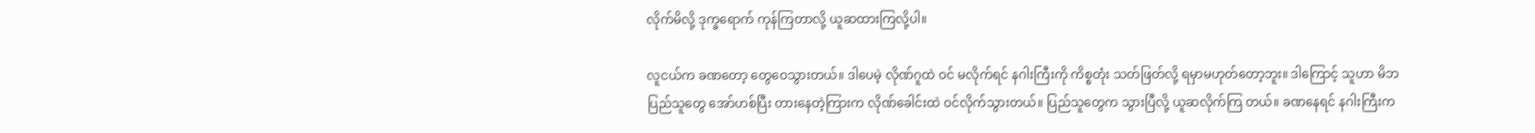လိုက်မိလို့ ဒုက္ခရောက် ကုန်ကြတာလို့ ယူဆထားကြလို့ပါ။

လူငယ်က ခဏတော့ တွေဝေသွားတယ်။ ဒါပေမဲ့ လိုဏ်ဂူထဲ ဝင် မလိုက်ရင် နဂါးကြီးကို ကိစ္စတုံး သတ်ဖြတ်လို့ ရမှာမဟုတ်တော့ဘူး။ ဒါကြောင့် သူဟာ မိဘပြည်သူတွေ အော်ဟစ်ပြီး တားနေတဲ့ကြားက လိုဏ်ခေါင်းထဲ ဝင်လိုက်သွားတယ်။ ပြည်သူတွေက သွားပြီလို့ ယူဆလိုက်ကြ တယ်။ ခဏနေရင် နဂါးကြီးက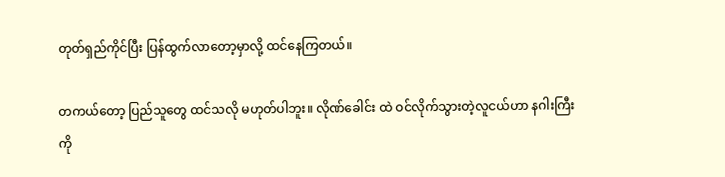တုတ်ရှည်ကိုင်ပြီး ပြန်ထွက်လာတော့မှာလို့ ထင်နေကြတယ်။

တကယ်တော့ ပြည်သူတွေ ထင်သလို မဟုတ်ပါဘူး။ လိုဏ်ခေါင်း ထဲ ဝင်လိုက်သွားတဲ့လူငယ်ဟာ နဂါးကြီးကို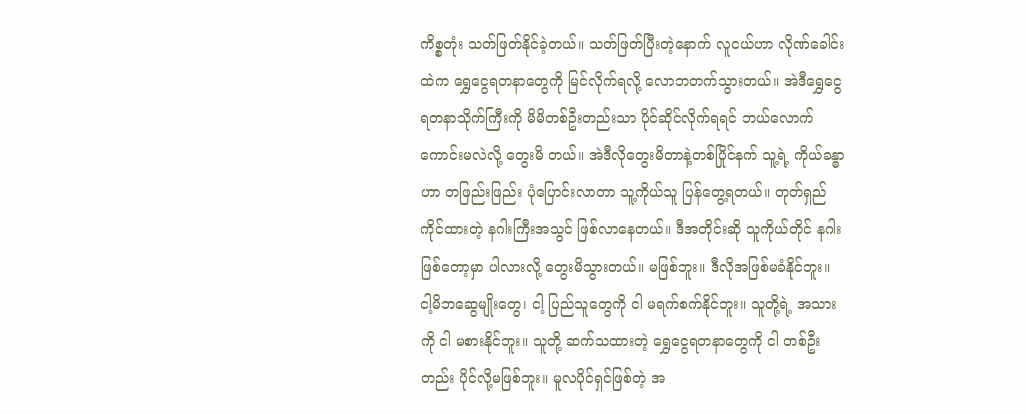ကိစ္စတုံး သတ်ဖြတ်နိုင်ခဲ့တယ်။ သတ်ဖြတ်ပြီးတဲ့နောက် လူငယ်ဟာ လိုဏ်ခေါင်းထဲက ရွှေငွေရတနာတွေကို မြင်လိုက်ရလို့ လောဘတက်သွားတယ်။ အဲဒီရွှေငွေရတနာသိုက်ကြီးကို မိမိတစ်ဦးတည်းသာ ပိုင်ဆိုင်လိုက်ရရင် ဘယ်လောက် ကောင်းမလဲလို့ တွေးမိ တယ်။ အဲဒီလိုတွေးမိတာနဲ့တစ်ပြိုင်နက် သူ့ရဲ့ ကိုယ်ခန္ဓာဟာ တဖြည်းဖြည်း ပုံပြောင်းလာတာ သူ့ကိုယ်သူ ပြန်တွေ့ရတယ်။ တုတ်ရှည်ကိုင်ထားတဲ့ နဂါးကြီးအသွင် ဖြစ်လာနေတယ်။ ဒီအတိုင်းဆို သူကိုယ်တိုင် နဂါးဖြစ်တော့မှာ ပါလားလို့ တွေးမိသွားတယ်။ မဖြစ်ဘူး။ ဒီလိုအဖြစ်မခံနိုင်ဘူး။ ငါ့မိဘဆွေမျိုးတွေ၊ ငါ့ ပြည်သူတွေကို ငါ မရက်စက်နိုင်ဘူး။ သူတို့ရဲ့ အသားကို ငါ မစားနိုင်ဘူး။ သူတို့ ဆက်သထားတဲ့ ရွှေငွေရတနာတွေကို ငါ တစ်ဦး တည်း ပိုင်လို့မဖြစ်ဘူး။ မူလပိုင်ရှင်ဖြစ်တဲ့ အ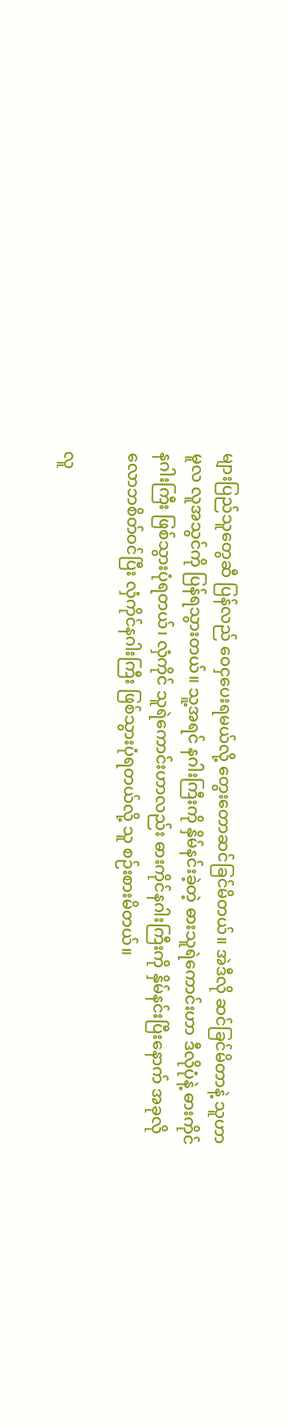များပြည်သူတွေဆီ ပြန်လည် ဝေငှပေးရမယ်လို့ တွေးတောဆင်ခြင်မိတယ်။ အဲဒီလို ဆင်ခြင်မိတာနဲ့ သူဟာ မူလ လူအသွင်ကို ပြန်ရသွားတယ်။ သူ့အရင် နဂါးကြီးကို နှိမ်နင်းခဲ့တဲ့ ဓားသူရဲကောင်းဟာ ဒီလိုပုံနဲ့ ဓားကိုင်နဂါးကြီး ဖြစ်သွားပုံရတယ်၊ လှံကိုင် သူရဲကောင်းဟာလည်း ဓားကိုင်နဂါးကြီးကို နှိမ်နင်းပြီးနောက် အခုလို လောဘစိတ်ဝင်ပြီး လှံကိုင်နဂါးကြီး ဖြစ်သွားပုံရတယ်လို့ သူ စဉ်းစားမိတယ်။

လူ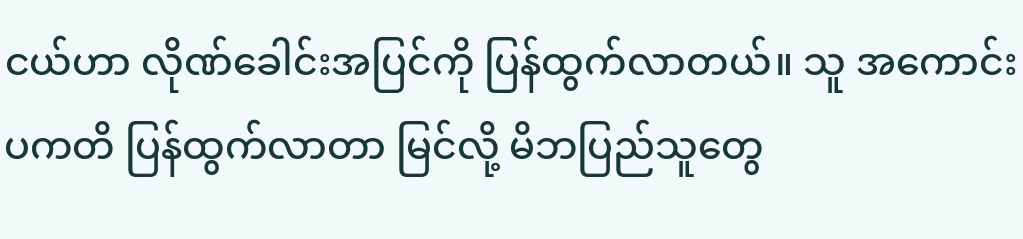ငယ်ဟာ လိုဏ်ခေါင်းအပြင်ကို ပြန်ထွက်လာတယ်။ သူ အကောင်း ပကတိ ပြန်ထွက်လာတာ မြင်လို့ မိဘပြည်သူတွေ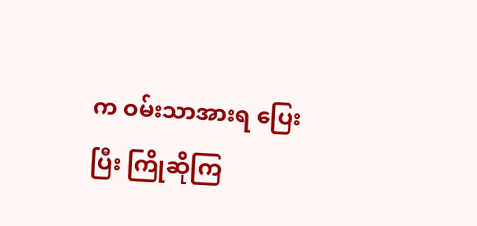က ဝမ်းသာအားရ ပြေးပြီး ကြိုဆိုကြ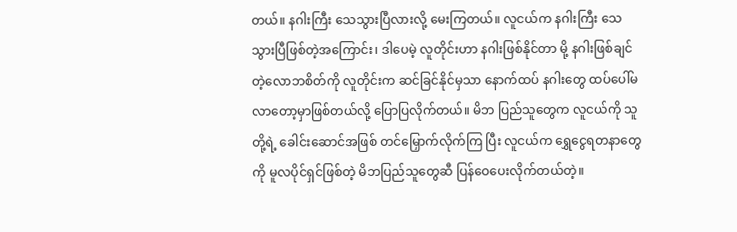တယ်။ နဂါးကြီး သေသွားပြီလားလို့ မေးကြတယ်။ လူငယ်က နဂါးကြီး သေသွားပြီဖြစ်တဲ့အကြောင်း၊ ဒါပေမဲ့ လူတိုင်းဟာ နဂါးဖြစ်နိုင်တာ မို့ နဂါးဖြစ်ချင်တဲ့လောဘစိတ်ကို လူတိုင်းက ဆင်ခြင်နိုင်မှသာ နောက်ထပ် နဂါးတွေ ထပ်ပေါ်မလာတော့မှာဖြစ်တယ်လို့ ပြောပြလိုက်တယ်။ မိဘ ပြည်သူတွေက လူငယ်ကို သူတို့ရဲ့ ခေါင်းဆောင်အဖြစ် တင်မြှောက်လိုက်ကြ ပြီး လူငယ်က ရွှေငွေရတနာတွေကို မူလပိုင်ရှင်ဖြစ်တဲ့ မိဘပြည်သူတွေဆီ ပြန်ဝေပေးလိုက်တယ်တဲ့။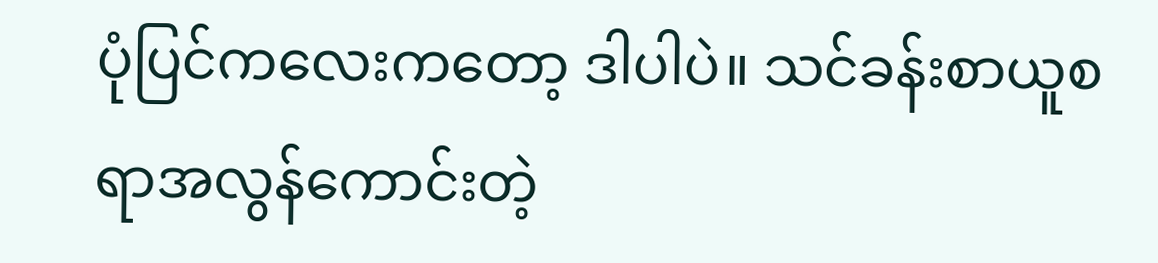ပုံပြင်ကလေးကတော့ ဒါပါပဲ။ သင်ခန်းစာယူစရာအလွန်ကောင်းတဲ့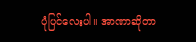ပုံပြင်လေးပါ။ အာဏာဆိုတာ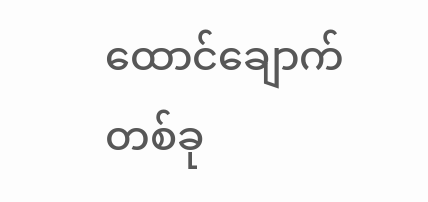ထောင်ချောက်တစ်ခု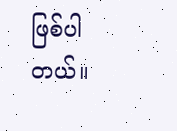ဖြစ်ပါတယ်။